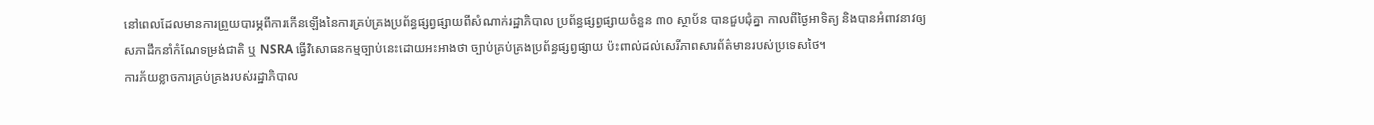នៅពេលដែលមានការព្រួយបារម្ភពីការកើនឡើងនៃការគ្រប់គ្រងប្រព័ន្ធផ្សព្វផ្សាយពីសំណាក់រដ្ឋាភិបាល ប្រព័ន្ធផ្សព្វផ្សាយចំនួន ៣០ ស្ថាប័ន បានជួបជុំគ្នា កាលពីថ្ងៃអាទិត្យ និងបានអំពាវនាវឲ្យ សភាដឹកនាំកំណែទម្រង់ជាតិ ឬ NSRA ធ្វើវិសោធនកម្មច្បាប់នេះដោយអះអាងថា ច្បាប់គ្រប់គ្រងប្រព័ន្ធផ្សព្វផ្សាយ ប៉ះពាល់ដល់សេរីភាពសារព័ត៌មានរបស់ប្រទេសថៃ។
ការភ័យខ្លាចការគ្រប់គ្រងរបស់រដ្ឋាភិបាល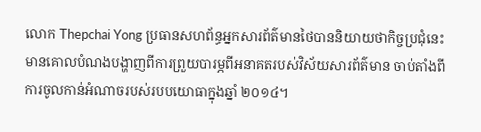លោក Thepchai Yong ប្រធានសហព័ន្ធអ្នកសារព័ត៌មានថៃបាននិយាយថាកិច្ចប្រជុំនេះមានគោលបំណងបង្ហាញពីការព្រួយបារម្ភពីអនាគតរបស់វិស័យសារព័ត៌មាន ចាប់តាំងពីការចូលកាន់អំណាចរបស់របបយោធាក្នុងឆ្នាំ ២០១៤។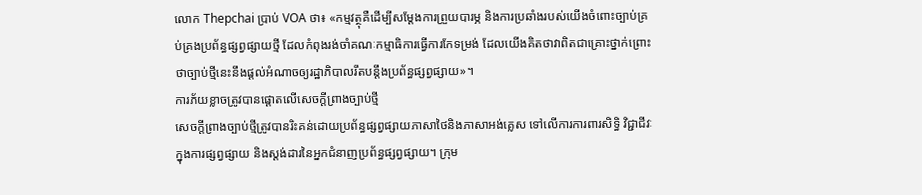លោក Thepchai ប្រាប់ VOA ថា៖ «កម្មវត្ថុគឺដើម្បីសម្ដែងការព្រួយបារម្ភ និងការប្រឆាំងរបស់យើងចំពោះច្បាប់គ្រប់គ្រងប្រព័ន្ធផ្សព្វផ្សាយថ្មី ដែលកំពុងរង់ចាំគណៈកម្មាធិការធ្វើការកែទម្រង់ ដែលយើងគិតថាវាពិតជាគ្រោះថ្នាក់ព្រោះថាច្បាប់ថ្មីនេះនឹងផ្ដល់អំណាចឲ្យរដ្ឋាភិបាលរឹតបន្តឹងប្រព័ន្ធផ្សព្វផ្សាយ»។
ការភ័យខ្លាចត្រូវបានផ្ដោតលើសេចក្ដីព្រាងច្បាប់ថ្មី
សេចក្ដីព្រាងច្បាប់ថ្មីត្រូវបានរិះគន់ដោយប្រព័ន្ធផ្សព្វផ្សាយភាសាថៃនិងភាសាអង់គ្លេស ទៅលើការការពារសិទ្ធិ វិជ្ជាជីវៈក្នុងការផ្សព្វផ្សាយ និងស្តង់ដារនៃអ្នកជំនាញប្រព័ន្ធផ្សព្វផ្សាយ។ ក្រុម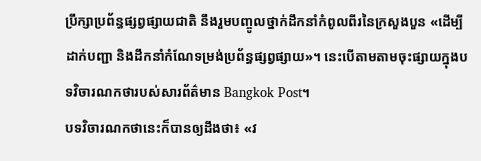ប្រឹក្សាប្រព័ន្ធផ្សព្វផ្សាយជាតិ នឹងរួមបញ្ចូលថ្នាក់ដឹកនាំកំពូលពីរនៃក្រសួងបួន «ដើម្បីដាក់បញ្ជា និងដឹកនាំកំណែទម្រង់ប្រព័ន្ធផ្សព្វផ្សាយ»។ នេះបើតាមតាមចុះផ្សាយក្នុងបទវិចារណកថារបស់សារព័ត៌មាន Bangkok Post។
បទវិចារណកថានេះក៏បានឲ្យដឹងថា៖ «វ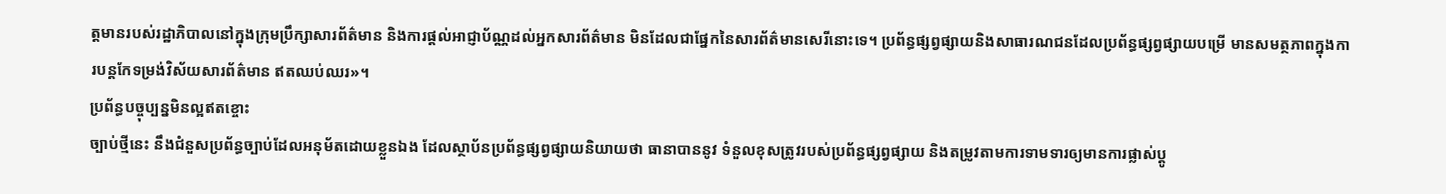ត្តមានរបស់រដ្ឋាភិបាលនៅក្នុងក្រុមប្រឹក្សាសារព័ត៌មាន និងការផ្ដល់អាជ្ញាប័ណ្ណដល់អ្នកសារព័ត៌មាន មិនដែលជាផ្នែកនៃសារព័ត៌មានសេរីនោះទេ។ ប្រព័ន្ធផ្សព្វផ្សាយនិងសាធារណជនដែលប្រព័ន្ធផ្សព្វផ្សាយបម្រើ មានសមត្ថភាពក្នុងការបន្តកែទម្រង់វិស័យសារព័ត៌មាន ឥតឈប់ឈរ»។
ប្រព័ន្ធបច្ចុប្បន្នមិនល្អឥតខ្ចោះ
ច្បាប់ថ្មីនេះ នឹងជំនួសប្រព័ន្ធច្បាប់ដែលអនុម័តដោយខ្លួនឯង ដែលស្ថាប័នប្រព័ន្ធផ្សព្វផ្សាយនិយាយថា ធានាបាននូវ ទំនួលខុសត្រូវរបស់ប្រព័ន្ធផ្សព្វផ្សាយ និងតម្រូវតាមការទាមទារឲ្យមានការផ្លាស់ប្ដូ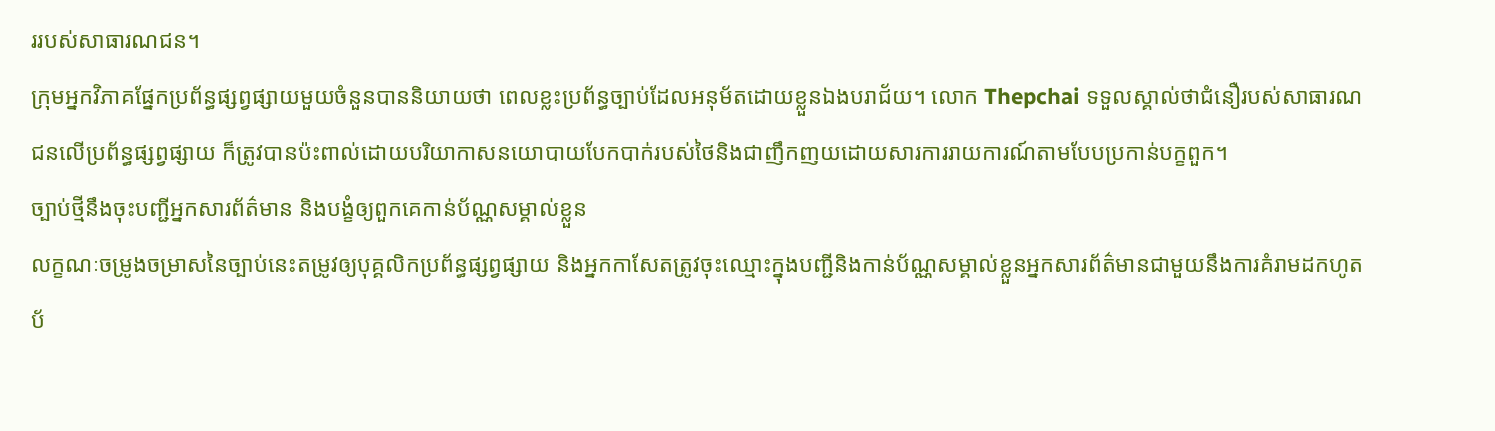ររបស់សាធារណជន។
ក្រុមអ្នកវិភាគផ្នែកប្រព័ន្ធផ្សព្វផ្សាយមួយចំនួនបាននិយាយថា ពេលខ្លះប្រព័ន្ធច្បាប់ដែលអនុម័តដោយខ្លួនឯងបរាជ័យ។ លោក Thepchai ទទួលស្គាល់ថាជំនឿរបស់សាធារណជនលើប្រព័ន្ធផ្សព្វផ្សាយ ក៏ត្រូវបានប៉ះពាល់ដោយបរិយាកាសនយោបាយបែកបាក់របស់ថៃនិងជាញឹកញយដោយសារការរាយការណ៍តាមបែបប្រកាន់បក្ខពួក។
ច្បាប់ថ្មីនឹងចុះបញ្ជីអ្នកសារព័ត៌មាន និងបង្ខំឲ្យពួកគេកាន់ប័ណ្ណសម្គាល់ខ្លួន
លក្ខណៈចម្រូងចម្រាសនៃច្បាប់នេះតម្រូវឲ្យបុគ្គលិកប្រព័ន្ធផ្សព្វផ្សាយ និងអ្នកកាសែតត្រូវចុះឈ្មោះក្នុងបញ្ជីនិងកាន់ប័ណ្ណសម្គាល់ខ្លួនអ្នកសារព័ត៌មានជាមួយនឹងការគំរាមដកហូតប័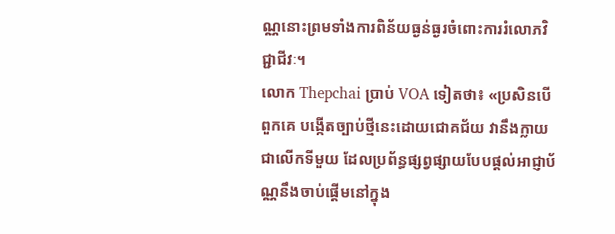ណ្ណនោះព្រមទាំងការពិន័យធ្ងន់ធ្ងរចំពោះការរំលោភវិជ្ជាជីវៈ។
លោក Thepchai ប្រាប់ VOA ទៀតថា៖ «ប្រសិនបើពួកគេ បង្កើតច្បាប់ថ្មីនេះដោយជោគជ័យ វានឹងក្លាយជាលើកទីមួយ ដែលប្រព័ន្ធផ្សព្វផ្សាយបែបផ្ដល់អាជ្ញាប័ណ្ណនឹងចាប់ផ្ដើមនៅក្នុង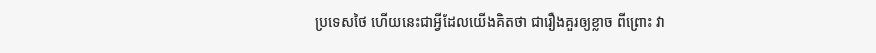ប្រទេសថៃ ហើយនេះជាអ្វីដែលយើងគិតថា ជារឿងគួរឲ្យខ្លាច ពីព្រោះ វា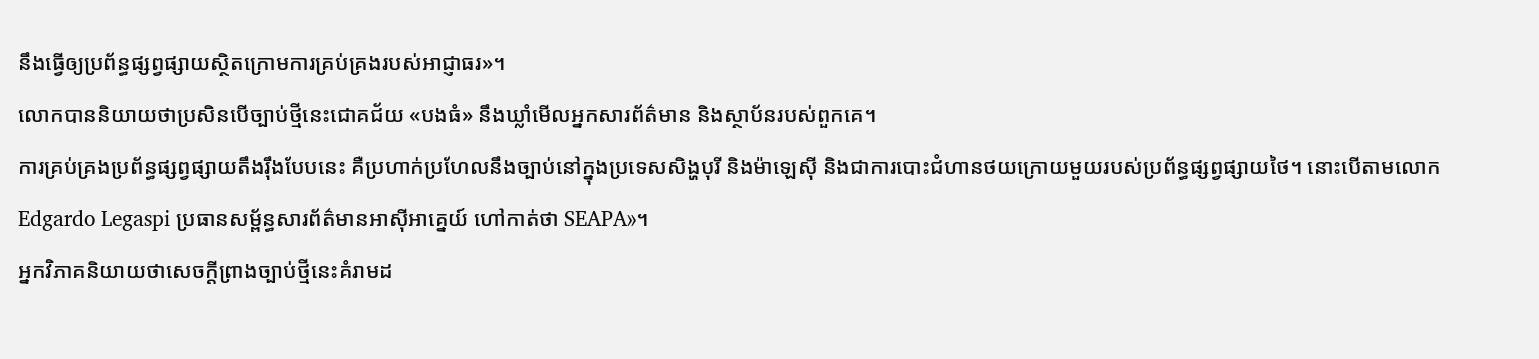នឹងធ្វើឲ្យប្រព័ន្ធផ្សព្វផ្សាយស្ថិតក្រោមការគ្រប់គ្រងរបស់អាជ្ញាធរ»។
លោកបាននិយាយថាប្រសិនបើច្បាប់ថ្មីនេះជោគជ័យ «បងធំ» នឹងឃ្លាំមើលអ្នកសារព័ត៌មាន និងស្ថាប័នរបស់ពួកគេ។
ការគ្រប់គ្រងប្រព័ន្ធផ្សព្វផ្សាយតឹងរ៉ឹងបែបនេះ គឺប្រហាក់ប្រហែលនឹងច្បាប់នៅក្នុងប្រទេសសិង្ហបុរី និងម៉ាឡេស៊ី និងជាការបោះជំហានថយក្រោយមួយរបស់ប្រព័ន្ធផ្សព្វផ្សាយថៃ។ នោះបើតាមលោក Edgardo Legaspi ប្រធានសម្ព័ន្ធសារព័ត៌មានអាស៊ីអាគ្នេយ៍ ហៅកាត់ថា SEAPA»។
អ្នកវិភាគនិយាយថាសេចក្ដីព្រាងច្បាប់ថ្មីនេះគំរាមដ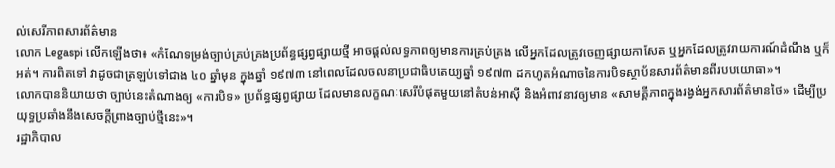ល់សេរីភាពសារព័ត៌មាន
លោក Legaspi លើកឡើងថា៖ «កំណែទម្រង់ច្បាប់គ្រប់គ្រងប្រព័ន្ធផ្សព្វផ្សាយថ្មី អាចផ្ដល់លទ្ធភាពឲ្យមានការគ្រប់គ្រង លើអ្នកដែលត្រូវចេញផ្សាយកាសែត ឬអ្នកដែលត្រូវរាយការណ៍ដំណឹង ឬក៏អត់។ ការពិតទៅ វាដូចជាត្រឡប់ទៅជាង ៤០ ឆ្នាំមុន ក្នុងឆ្នាំ ១៩៧៣ នៅពេលដែលចលនាប្រជាធិបតេយ្យឆ្នាំ ១៩៧៣ ដកហូតអំណាចនៃការបិទស្ថាប័នសារព័ត៌មានពីរបបយោធា»។
លោកបាននិយាយថា ច្បាប់នេះតំណាងឲ្យ «ការបិទ» ប្រព័ន្ធផ្សព្វផ្សាយ ដែលមានលក្ខណៈសេរីបំផុតមួយនៅតំបន់អាស៊ី និងអំពាវនាវឲ្យមាន «សាមគ្គីភាពក្នុងរង្វង់អ្នកសារព័ត៌មានថៃ» ដើម្បីប្រយុទ្ធប្រឆាំងនឹងសេចក្ដីព្រាងច្បាប់ថ្មីនេះ»។
រដ្ឋាភិបាល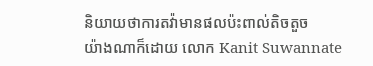និយាយថាការតវ៉ាមានផលប៉ះពាល់តិចតួច
យ៉ាងណាក៏ដោយ លោក Kanit Suwannate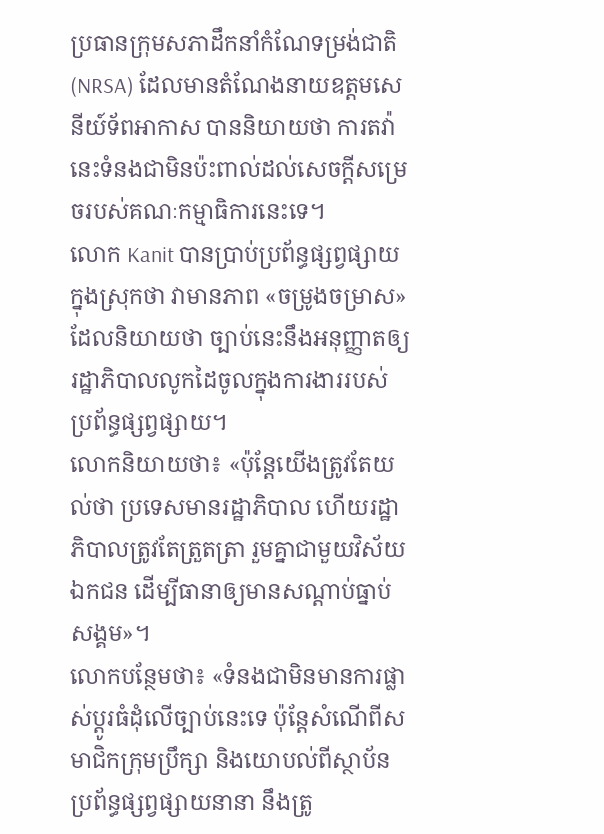ប្រធានក្រុមសភាដឹកនាំកំណែទម្រង់ជាតិ (NRSA) ដែលមានតំណែងនាយឧត្ដមសេនីយ៍ទ័ពអាកាស បាននិយាយថា ការតវ៉ានេះទំនងជាមិនប៉ះពាល់ដល់សេចក្ដីសម្រេចរបស់គណៈកម្មាធិការនេះទេ។
លោក Kanit បានប្រាប់ប្រព័ន្ធផ្សព្វផ្សាយក្នុងស្រុកថា វាមានភាព «ចម្រូងចម្រាស» ដែលនិយាយថា ច្បាប់នេះនឹងអនុញ្ញាតឲ្យរដ្ឋាភិបាលលូកដៃចូលក្នុងការងាររបស់ប្រព័ន្ធផ្សព្វផ្សាយ។
លោកនិយាយថា៖ «ប៉ុន្តែយើងត្រូវតែយល់ថា ប្រទេសមានរដ្ឋាភិបាល ហើយរដ្ឋាភិបាលត្រូវតែត្រួតត្រា រួមគ្នាជាមួយវិស័យឯកជន ដើម្បីធានាឲ្យមានសណ្ដាប់ធ្នាប់សង្គម»។
លោកបន្ថែមថា៖ «ទំនងជាមិនមានការផ្លាស់ប្ដូរធំដុំលើច្បាប់នេះទេ ប៉ុន្តែសំណើពីសមាជិកក្រុមប្រឹក្សា និងយោបល់ពីស្ថាប័នប្រព័ន្ធផ្សព្វផ្សាយនានា នឹងត្រូ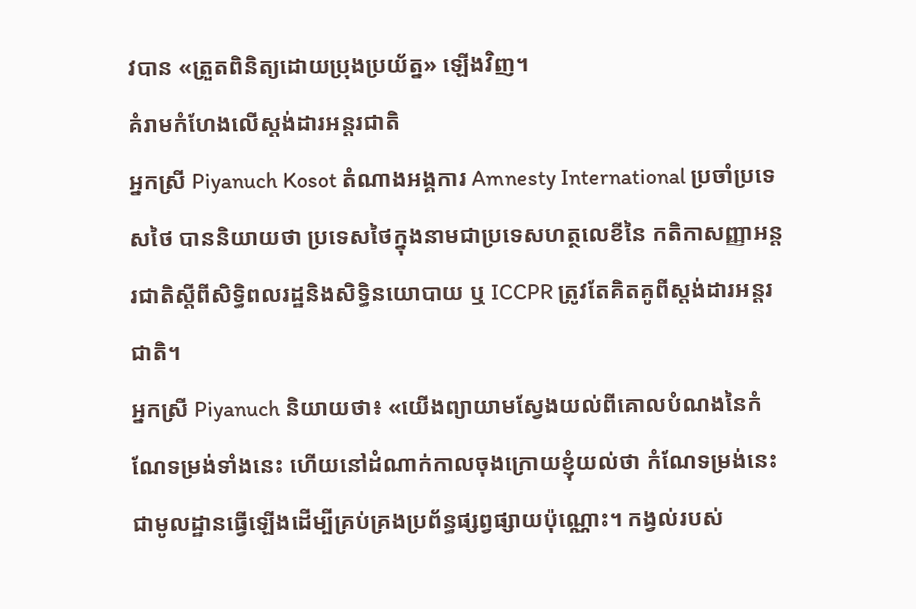វបាន «ត្រួតពិនិត្យដោយប្រុងប្រយ័ត្ន» ឡើងវិញ។
គំរាមកំហែងលើស្តង់ដារអន្តរជាតិ
អ្នកស្រី Piyanuch Kosot តំណាងអង្គការ Amnesty International ប្រចាំប្រទេសថៃ បាននិយាយថា ប្រទេសថៃក្នុងនាមជាប្រទេសហត្ថលេខីនៃ កតិកាសញ្ញាអន្តរជាតិស្ដីពីសិទ្ធិពលរដ្ឋនិងសិទ្ធិនយោបាយ ឬ ICCPR ត្រូវតែគិតគូពីស្តង់ដារអន្តរជាតិ។
អ្នកស្រី Piyanuch និយាយថា៖ «យើងព្យាយាមស្វែងយល់ពីគោលបំណងនៃកំណែទម្រង់ទាំងនេះ ហើយនៅដំណាក់កាលចុងក្រោយខ្ញុំយល់ថា កំណែទម្រង់នេះ ជាមូលដ្ឋានធ្វើឡើងដើម្បីគ្រប់គ្រងប្រព័ន្ធផ្សព្វផ្សាយប៉ុណ្ណោះ។ កង្វល់របស់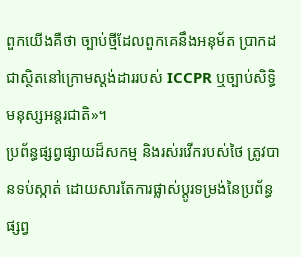ពួកយើងគឺថា ច្បាប់ថ្មីដែលពួកគេនឹងអនុម័ត ប្រាកដជាស្ថិតនៅក្រោមស្តង់ដាររបស់ ICCPR ឬច្បាប់សិទ្ធិមនុស្សអន្តរជាតិ»។
ប្រព័ន្ធផ្សព្វផ្សាយដ៏សកម្ម និងរស់រវើករបស់ថៃ ត្រូវបានទប់ស្កាត់ ដោយសារតែការផ្លាស់ប្ដូរទម្រង់នៃប្រព័ន្ធផ្សព្វ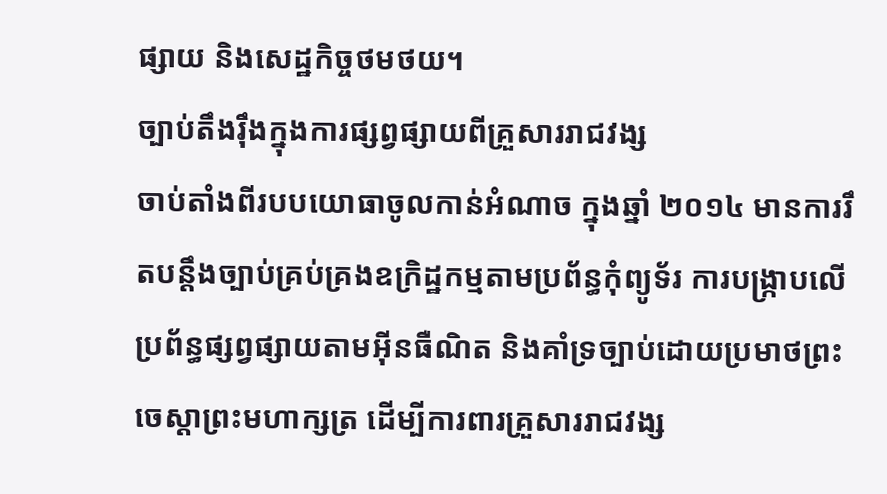ផ្សាយ និងសេដ្ឋកិច្ចថមថយ។
ច្បាប់តឹងរ៉ឹងក្នុងការផ្សព្វផ្សាយពីគ្រួសាររាជវង្ស
ចាប់តាំងពីរបបយោធាចូលកាន់អំណាច ក្នុងឆ្នាំ ២០១៤ មានការរឹតបន្តឹងច្បាប់គ្រប់គ្រងឧក្រិដ្ឋកម្មតាមប្រព័ន្ធកុំព្យូទ័រ ការបង្ក្រាបលើប្រព័ន្ធផ្សព្វផ្សាយតាមអ៊ីនធឺណិត និងគាំទ្រច្បាប់ដោយប្រមាថព្រះចេស្ដាព្រះមហាក្សត្រ ដើម្បីការពារគ្រួសាររាជវង្ស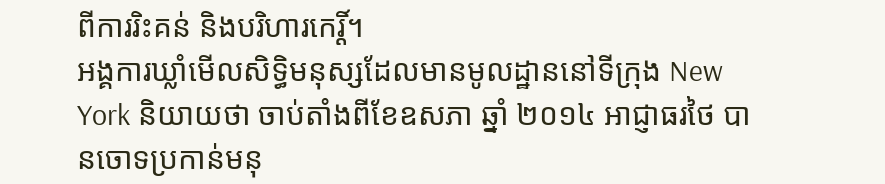ពីការរិះគន់ និងបរិហារកេរ្តិ៍។
អង្គការឃ្លាំមើលសិទ្ធិមនុស្សដែលមានមូលដ្ឋាននៅទីក្រុង New York និយាយថា ចាប់តាំងពីខែឧសភា ឆ្នាំ ២០១៤ អាជ្ញាធរថៃ បានចោទប្រកាន់មនុ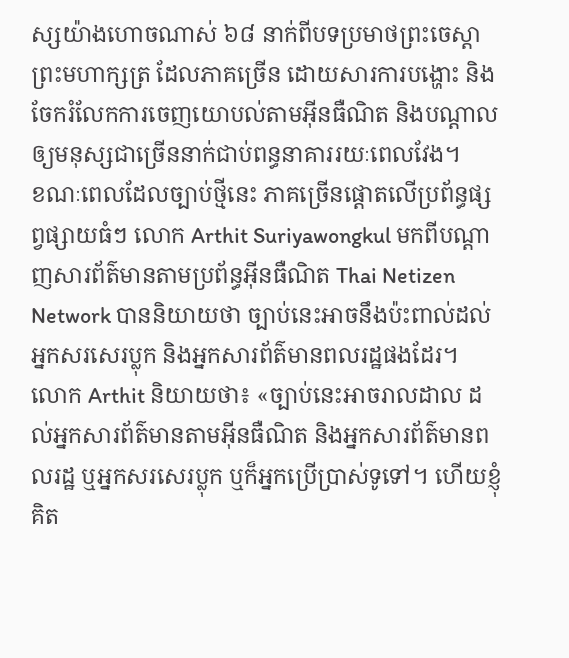ស្សយ៉ាងហោចណាស់ ៦៨ នាក់ពីបទប្រមាថព្រះចេស្ដាព្រះមហាក្សត្រ ដែលភាគច្រើន ដោយសារការបង្ហោះ និងចែករំលែកការចេញយោបល់តាមអ៊ីនធឺណិត និងបណ្ដាលឲ្យមនុស្សជាច្រើននាក់ជាប់ពន្ធនាគាររយៈពេលវែង។
ខណៈពេលដែលច្បាប់ថ្មីនេះ ភាគច្រើនផ្ដោតលើប្រព័ន្ធផ្សព្វផ្សាយធំៗ លោក Arthit Suriyawongkul មកពីបណ្ដាញសារព័ត៌មានតាមប្រព័ន្ធអ៊ីនធឺណិត Thai Netizen Network បាននិយាយថា ច្បាប់នេះអាចនឹងប៉ះពាល់ដល់អ្នកសរសេរប្លុក និងអ្នកសារព័ត៌មានពលរដ្ឋផងដែរ។
លោក Arthit និយាយថា៖ «ច្បាប់នេះអាចរាលដាល ដល់អ្នកសារព័ត៌មានតាមអ៊ីនធឺណិត និងអ្នកសារព័ត៌មានពលរដ្ឋ ឬអ្នកសរសេរប្លុក ឬក៏អ្នកប្រើប្រាស់ទូទៅ។ ហើយខ្ញុំគិត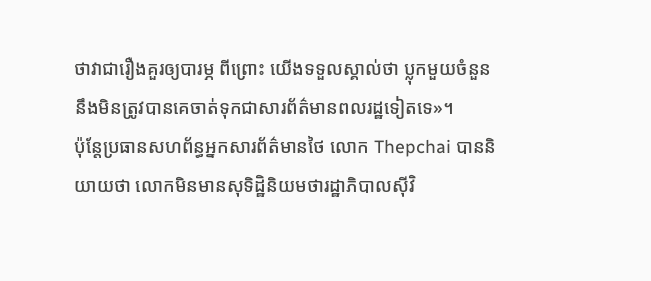ថាវាជារឿងគួរឲ្យបារម្ភ ពីព្រោះ យើងទទួលស្គាល់ថា ប្លុកមួយចំនួននឹងមិនត្រូវបានគេចាត់ទុកជាសារព័ត៌មានពលរដ្ឋទៀតទេ»។
ប៉ុន្តែប្រធានសហព័ន្ធអ្នកសារព័ត៌មានថៃ លោក Thepchai បាននិយាយថា លោកមិនមានសុទិដ្ឋិនិយមថារដ្ឋាភិបាលស៊ីវិ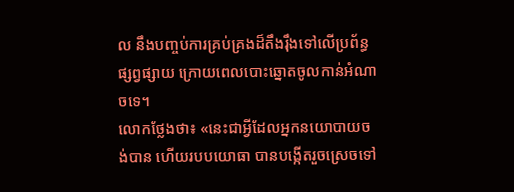ល នឹងបញ្ចប់ការគ្រប់គ្រងដ៏តឹងរ៉ឹងទៅលើប្រព័ន្ធផ្សព្វផ្សាយ ក្រោយពេលបោះឆ្នោតចូលកាន់អំណាចទេ។
លោកថ្លែងថា៖ «នេះជាអ្វីដែលអ្នកនយោបាយចង់បាន ហើយរបបយោធា បានបង្កើតរួចស្រេចទៅ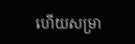ហើយសម្រា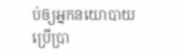ប់ឲ្យអ្នកនយោបាយប្រើប្រា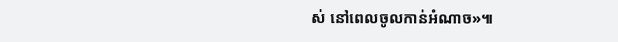ស់ នៅពេលចូលកាន់អំណាច»៕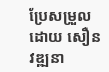ប្រែសម្រួលដោយ សឿន វឌ្ឍនា